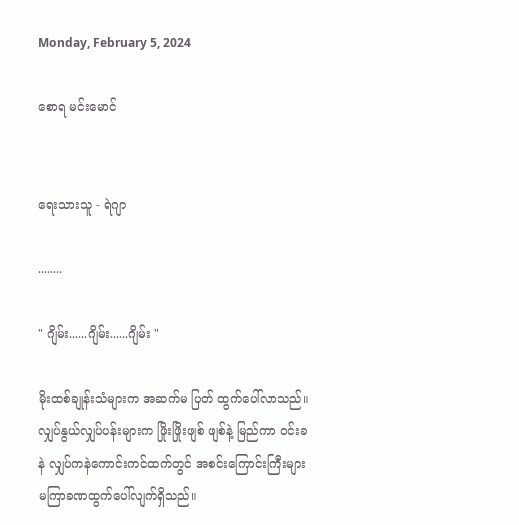Monday, February 5, 2024

စောရ မင်းမောင်


ရေးသားသူ - ရဲဂျာ

........

" ဂျိမ်း......ဂျိမ်း......ဂျိမ်း "

မိုးထစ်ချုန်းသံများက အဆက်မ ပြတ် ထွက်ပေါ်လာသည်။ လျှပ်နွယ်လျှပ်ပန်းများက ဖြိုးဖြိုးဖျစ် ဖျစ်နဲ့ မြည်ကာ ဝင်းခနဲ လျှပ်ကနဲကောင်းကင်ထက်တွင် အစင်းကြောင်းကြီးများ မကြာခဏထွက်ပေါ်လျက်ရှိသည်။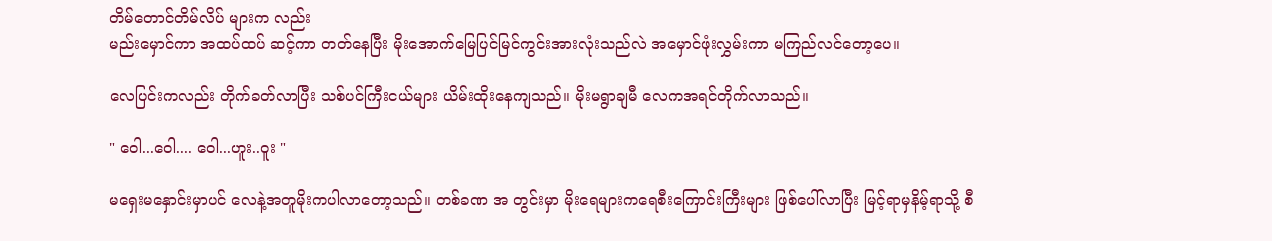တိမ်တောင်တိမ်လိပ် များက လည်း
မည်းမှောင်ကာ အထပ်ထပ် ဆင့်ကာ တတ်နေပြီး မိုးအောက်မြေပြင်မြင်ကွင်းအားလုံးသည်လဲ အမှောင်ဖုံးလွှမ်းကာ မကြည်လင်တော့ပေ။

လေပြင်းကလည်း တိုက်ခတ်လာပြီး သစ်ပင်ကြီးငယ်များ ယိမ်းထိုးနေကျသည်။ မိုးမရွာချမီ လေကအရင်တိုက်လာသည်။

" ဝေါ...ဝေါ.... ဝေါ...ဟူး..ဝူး "

မရှေးမနှောင်းမှာပင် လေနဲ့အတူမိုးကပါလာတော့သည်။ တစ်ခဏ အ တွင်းမှာ မိုးရေများကရေစီးကြောင်းကြီးများ ဖြစ်ပေါ်လာပြီး မြင့်ရာမှနိမ့်ရာသို့ စီ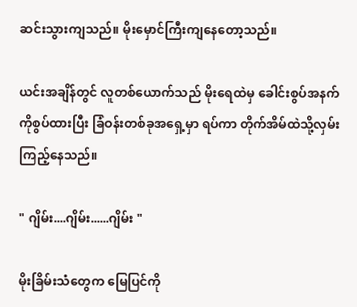ဆင်းသွားကျသည်။ မိုးမှောင်ကြီးကျနေတော့သည်။

ယင်းအချိန်တွင် လူတစ်ယောက်သည် မိုးရေထဲမှ ခေါင်းစွပ်အနက်ကိုစွပ်ထားပြီး ခြံဝန်းတစ်ခုအရှေ့မှာ ရပ်ကာ တိုက်အိမ်ထဲသို့လှမ်း
ကြည့်နေသည်။

" ဂျိမ်း....ဂျိမ်း......ဂျိမ်း "

မိုးခြိမ်းသံတွေက မြေပြင်ကို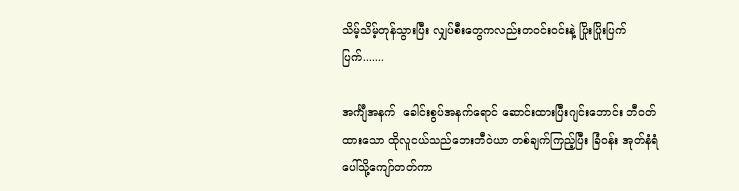သိမ့်သိမ့်တုန်သွားပြီး လျှပ်စီးတွေကလည်းတဝင်းဝင်းနဲ့ ပြိုးပြိုးပြက် ပြက်.......

အင်္ကျီအနက်  ခေါင်းစွပ်အနက်ရောင် ဆောင်းထားပြီးဂျင်းဘောင်း ဘီဝတ်ထားသော ထိုလူငယ်သည်ဘေးဘီဝဲယာ တစ်ချက်ကြည့်ပြီး ခြံဝန်း အုတ်နံရံပေါ်သို့ကျော်တတ်ကာ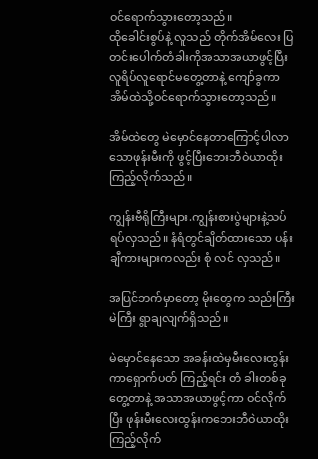ဝင်ရောက်သွားတော့သည်။
ထိုခေါင်းစွပ်နဲ့ လူသည် တိုက်အိမ်လေး ပြတင်းပေါက်တံခါးကိုအသာအယာဖွင့်ပြီး လူရိပ်လူရောင်မတွေ့တာနဲ့ ကျော်ခွကာ အိမ်ထဲသို့ဝင်ရောက်သွားတော့သည်။

အိမ်ထဲတွေ မဲမှောင်နေတာကြောင့်ပါလာသောဖုန်းမီးကို ဖွင့်ပြီးဘေးဘီဝဲယာထိုးကြည့်လိုက်သည်။

ကျွန်းဗီရိုကြီးများ.ကျွန်းစားပွဲများနဲ့သပ်ရပ်လှသည်။ နံရံတွင်ချိတ်ထားသော ပန်းချီကားများကလည်း စုံ လင် လှသည်။

အပြင်ဘက်မှာတော့ မိုးတွေက သည်းကြီးမဲကြီး ရွာချလျက်ရှိသည်။

မဲမှောင်နေသော အခန်းထဲမှမီးလေးထွန်းကာရှောက်ပတ် ကြည့်ရင်း တံ ခါးတစ်ခုတွေ့တာနဲ့ အသာအယာဖွင့်ကာ ဝင်လိုက်ပြီး ဖုန်းမီးလေးထွန်းကဘေးဘီဝဲယာထိုးကြည့်လိုက်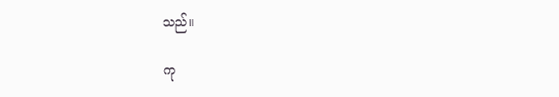သည်။

ကု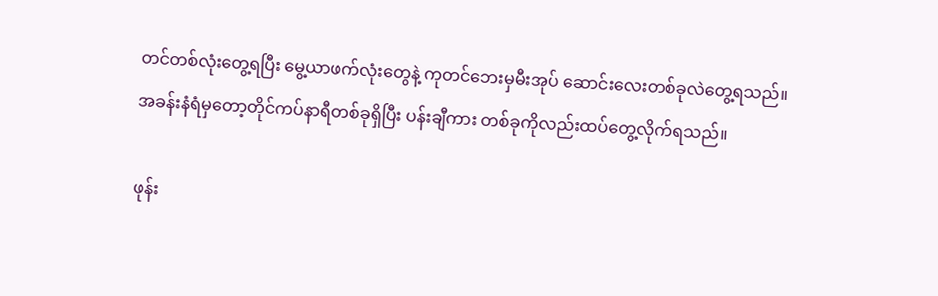တင်တစ်လုံးတွေ့ရပြီး မွေ့ယာဖက်လုံးတွေနဲ့ ကုတင်ဘေးမှမီးအုပ် ဆောင်းလေးတစ်ခုလဲတွေ့ရသည်။အခန်းနံရံမှတော့တိုင်ကပ်နာရီတစ်ခုရှိပြီး ပန်းချီကား တစ်ခုကိုလည်းထပ်တွေ့လိုက်ရသည်။

ဖုန်း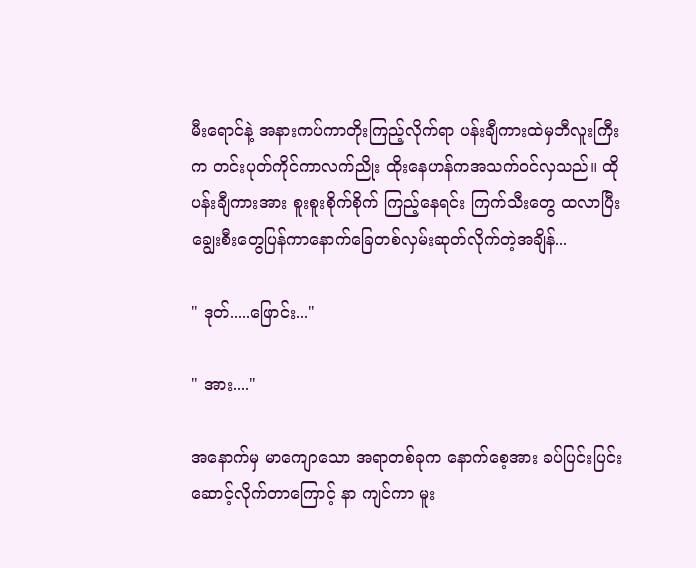မီးရောင်နဲ့ အနားကပ်ကာတိုးကြည့်လိုက်ရာ ပန်းချီကားထဲမှဘီလူးကြီးက တင်းပုတ်ကိုင်ကာလက်ညိုး ထိုးနေဟန်ကအသက်ဝင်လှသည်။ ထို ပန်းချီကားအား စူးစူးစိုက်စိုက် ကြည့်နေရင်း ကြက်သီးတွေ ထလာပြီး ချွေးစီးတွေပြန်ကာနောက်ခြေတစ်လှမ်းဆုတ်လိုက်တဲ့အချိန်...

" ဒုတ်.....ဖြောင်း..."

" အား...."

အနောက်မှ မာကျောသော အရာတစ်ခုက နောက်စေ့အား ခပ်ပြင်းပြင်း ဆောင့်လိုက်တာကြောင့် နာ ကျင်ကာ မူး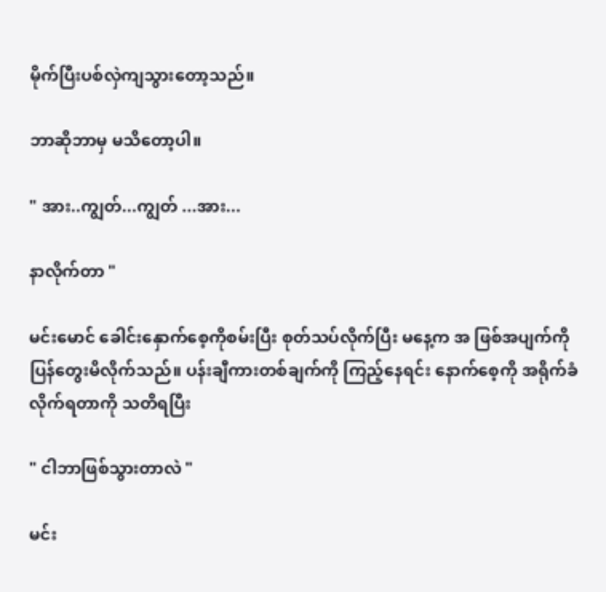မိုက်ပြီးပစ်လှဲကျသွားတော့သည်။

ဘာဆိုဘာမှ မသိတော့ပါ။

" အား..ကျွတ်...ကျွတ် ...အား...

နာလိုက်တာ "

မင်းမောင် ခေါင်းနှောက်စေ့ကိုစမ်းပြီး စုတ်သပ်လိုက်ပြီး မနေ့က အ ဖြစ်အပျက်ကို ပြန်တွေးမိလိုက်သည်။ ပန်းချီကားတစ်ချက်ကို ကြည့်နေရင်း နောက်စေ့ကို အရိုက်ခံလိုက်ရတာကို သတိရပြီး

" ငါဘာဖြစ်သွားတာလဲ "

မင်း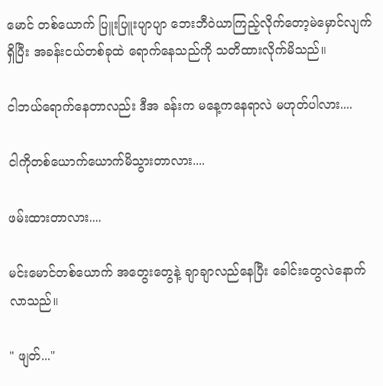မောင် တစ်ယောက် ပြူးပြူးပျာပျာ ဘေးဘီဝဲယာကြည့်လိုက်တော့မဲမှောင်လျက်ရှိပြီး အခန်းငယ်တစ်ခုထဲ ရောက်နေသည်ကို သတိထားလိုက်မိသည်။

ငါဘယ်ရောက်နေတာလည်း ဒီအ ခန်းက မနေ့ကနေရာလဲ မဟုတ်ပါလား....

ငါကိုတစ်ယောက်ယောက်မိသွားတာလား....

ဖမ်းထားတာလား....

မင်းမောင်တစ်ယောက် အတွေးတွေနဲ့ ချာချာလည်နေပြီး ခေါင်းတွေလဲနောက်လာသည်။

" ဖျတ်..."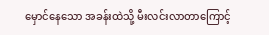မှောင်နေသော အခန်းထဲသို့ မီးလင်းလာတာကြောင့်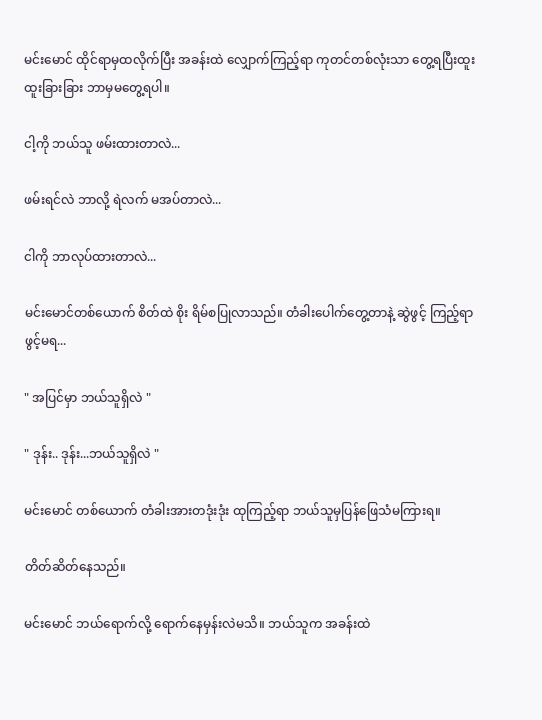မင်းမောင် ထိုင်ရာမှထလိုက်ပြီး အခန်းထဲ လျှောက်ကြည့်ရာ ကုတင်တစ်လုံးသာ တွေ့ရပြီးထူးထူးခြားခြား ဘာမှမတွေ့ရပါ။

ငါ့ကို ဘယ်သူ ဖမ်းထားတာလဲ...

ဖမ်းရင်လဲ ဘာလို့ ရဲလက် မအပ်တာလဲ...

ငါကို ဘာလုပ်ထားတာလဲ...

မင်းမောင်တစ်ယောက် စိတ်ထဲ စိုး ရိမ်စပြုလာသည်။ တံခါးပေါက်တွေ့တာနဲ့ ဆွဲဖွင့် ကြည့်ရာ ဖွင့်မရ...

" အပြင်မှာ ဘယ်သူရှိလဲ "

" ဒုန်း.. ဒုန်း...ဘယ်သူရှိလဲ "

မင်းမောင် တစ်ယောက် တံခါးအားတဒုံးဒုံး ထုကြည့်ရာ ဘယ်သူမှပြန်ဖြေသံမကြားရ။

တိတ်ဆိတ်နေသည်။

မင်းမောင် ဘယ်ရောက်လို့ ရောက်နေမှန်းလဲမသိ။ ဘယ်သူက အခန်းထဲ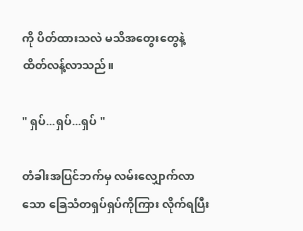ကို ပိတ်ထားသလဲ မသိအတွေးတွေနဲ့ ထိတ်လန့်လာသည်။

" ရှပ်...ရှပ်...ရှပ် "

တံခါးအပြင်ဘက်မှ လမ်းလျှောက်လာသော ခြေသံတရှပ်ရှပ်ကိုကြား လိုက်ရပြီး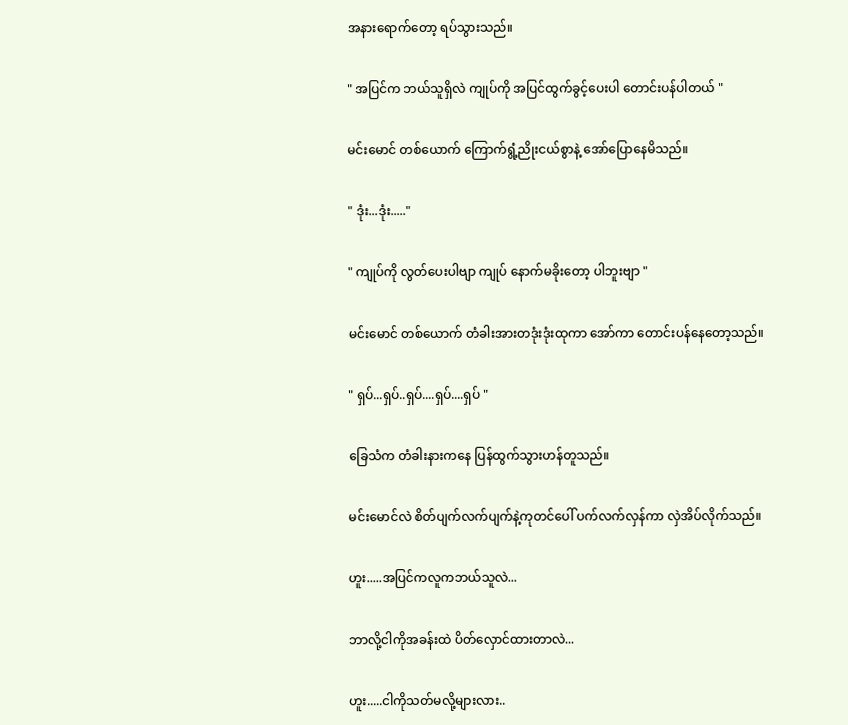အနားရောက်တော့ ရပ်သွားသည်။

" အပြင်က ဘယ်သူရှိလဲ ကျုပ်ကို အပြင်ထွက်ခွင့်ပေးပါ တောင်းပန်ပါတယ် "

မင်းမောင် တစ်ယောက် ကြောက်ရွံ့ညိုးငယ်စွာနဲ့ အော်ပြောနေမိသည်။

" ဒုံး...ဒုံး....."

" ကျုပ်ကို လွတ်ပေးပါဗျာ ကျုပ် နောက်မခိုးတော့ ပါဘူးဗျာ "

မင်းမောင် တစ်ယောက် တံခါးအားတဒုံးဒုံးထုကာ အော်ကာ တောင်းပန်နေတော့သည်။

" ရှပ်...ရှပ်..ရှပ်....ရှပ်....ရှပ် "

ခြေသံက တံခါးနားကနေ ပြန်ထွက်သွားဟန်တူသည်။

မင်းမောင်လဲ စိတ်ပျက်လက်ပျက်နဲ့ကုတင်ပေါ် ပက်လက်လှန်ကာ လှဲအိပ်လိုက်သည်။

ဟူး.....အပြင်ကလူကဘယ်သူလဲ...

ဘာလို့ငါကိုအခန်းထဲ ပိတ်လှောင်ထားတာလဲ...

ဟူး.....ငါကိုသတ်မလို့များလား..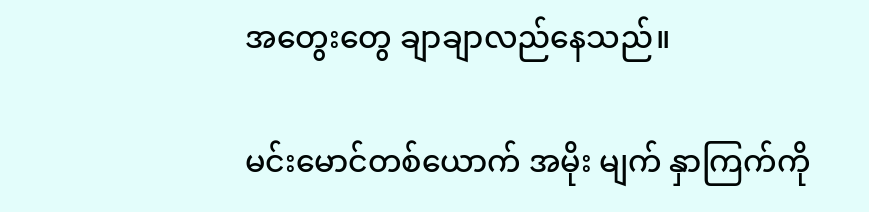အတွေးတွေ ချာချာလည်နေသည်။

မင်းမောင်တစ်ယောက် အမိုး မျက် နှာကြက်ကို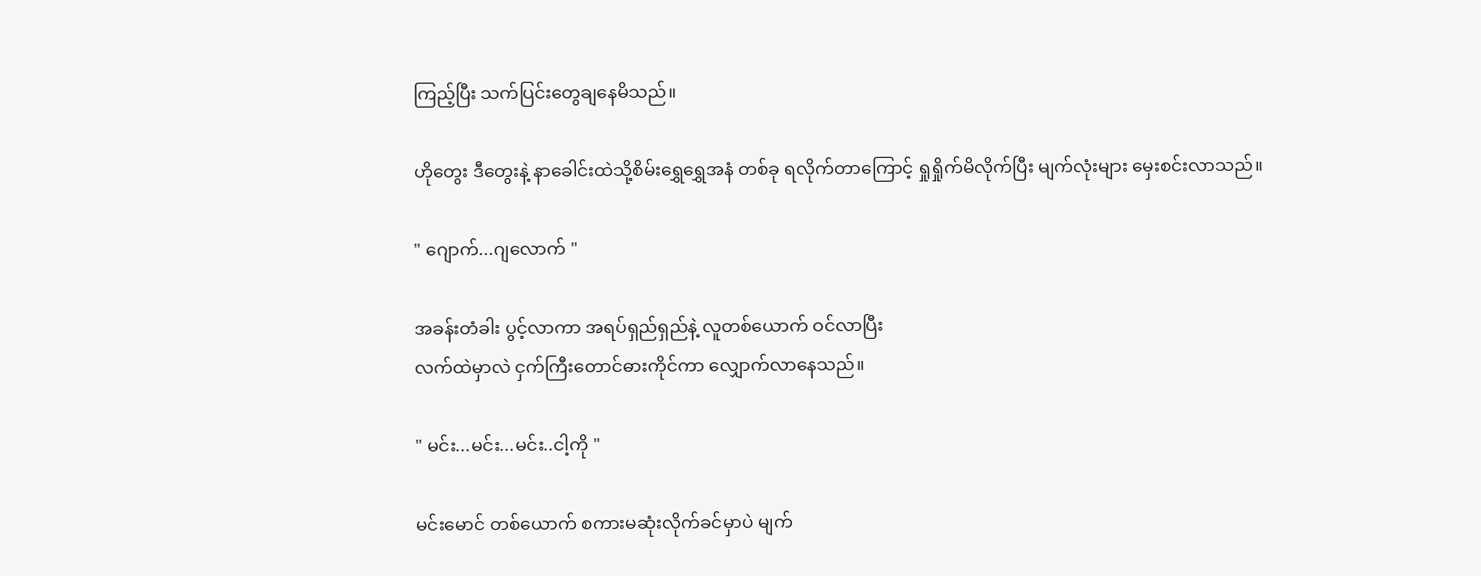ကြည့်ပြီး သက်ပြင်းတွေချနေမိသည်။

ဟိုတွေး ဒီတွေးနဲ့ နာခေါင်းထဲသို့စိမ်းရွှေရွှေအနံ တစ်ခု ရလိုက်တာကြောင့် ရှုရှိုက်မိလိုက်ပြီး မျက်လုံးများ မှေးစင်းလာသည်။

" ဂျောက်...ဂျလောက် "

အခန်းတံခါး ပွင့်လာကာ အရပ်ရှည်ရှည်နဲ့ လူတစ်ယောက် ဝင်လာပြီး
လက်ထဲမှာလဲ ငှက်ကြီးတောင်ဓားကိုင်ကာ လျှောက်လာနေသည်။

" မင်း...မင်း...မင်း..ငါ့ကို "

မင်းမောင် တစ်ယောက် စကားမဆုံးလိုက်ခင်မှာပဲ မျက်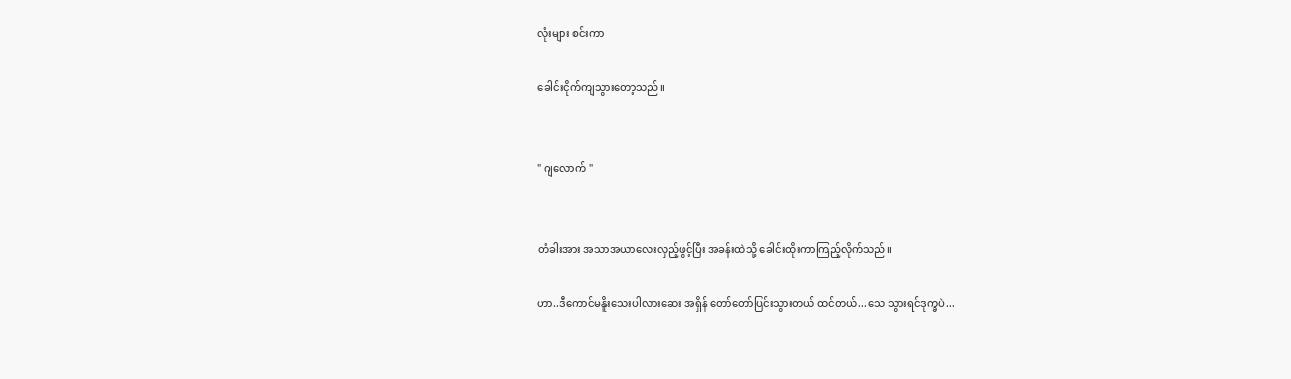လုံးများ စင်းကာ

ခေါင်းငိုက်ကျသွားတော့သည်။


" ဂျလောက် "


တံခါးအား အသာအယာလေးလှည့်ဖွင့်ပြီး အခန်းထဲသို့ ခေါင်းထိုးကာကြည့်လိုက်သည်။

ဟာ..ဒီကောင်မနိူးသေးပါလားဆေး အရှိန် တော်တော်ပြင်းသွားတယ် ထင်တယ်...သေ သွားရင်ဒုက္ခပဲ...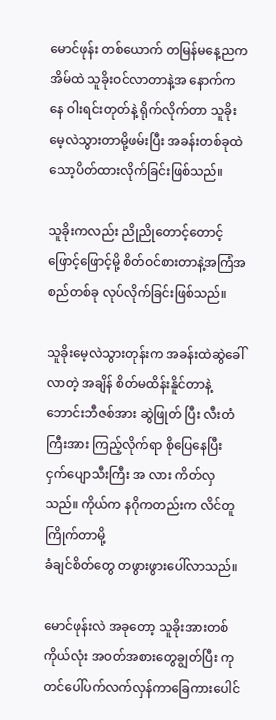မောင်ဖုန်း တစ်ယောက် တမြန်မနေ့ညက အိမ်ထဲ သူခိုးဝင်လာတာနဲ့အ နောက်ကနေ ဝါးရင်းတုတ်နဲ့ ရိုက်လိုက်တာ သူခိုးမေ့လဲသွားတာမို့ဖမ်းပြီး အခန်းတစ်ခုထဲ သော့ပိတ်ထားလိုက်ခြင်းဖြစ်သည်။

သူခိုးကလည်း ညိုညိုတောင့်တောင့်ဖြောင့်ဖြောင့်မို့ စိတ်ဝင်စားတာနဲ့အကြံအစည်တစ်ခု လုပ်လိုက်ခြင်းဖြစ်သည်။

သူခိုးမေ့လဲသွားတုန်းက အခန်းထဲဆွဲခေါ်လာတဲ့ အချိန် စိတ်မထိန်းနိူင်တာနဲ့ ဘောင်းဘီဇစ်အား ဆွဲဖြုတ် ပြီး လီးတံကြီးအား ကြည့်လိုက်ရာ စိုပြေနေပြီး ငှက်ပျောသီးကြီး အ လား ကိတ်လှသည်။ ကိုယ်က နဂိုကတည်းက လိင်တူကြိုက်တာမို့
ခံချင်စိတ်တွေ တဖွားဖွားပေါ်လာသည်။

မောင်ဖုန်းလဲ အခုတော့ သူခိုးအားတစ်ကိုယ်လုံး အဝတ်အစားတွေချွတ်ပြီး ကုတင်ပေါ်ပက်လက်လှန်ကာခြေကားပေါင်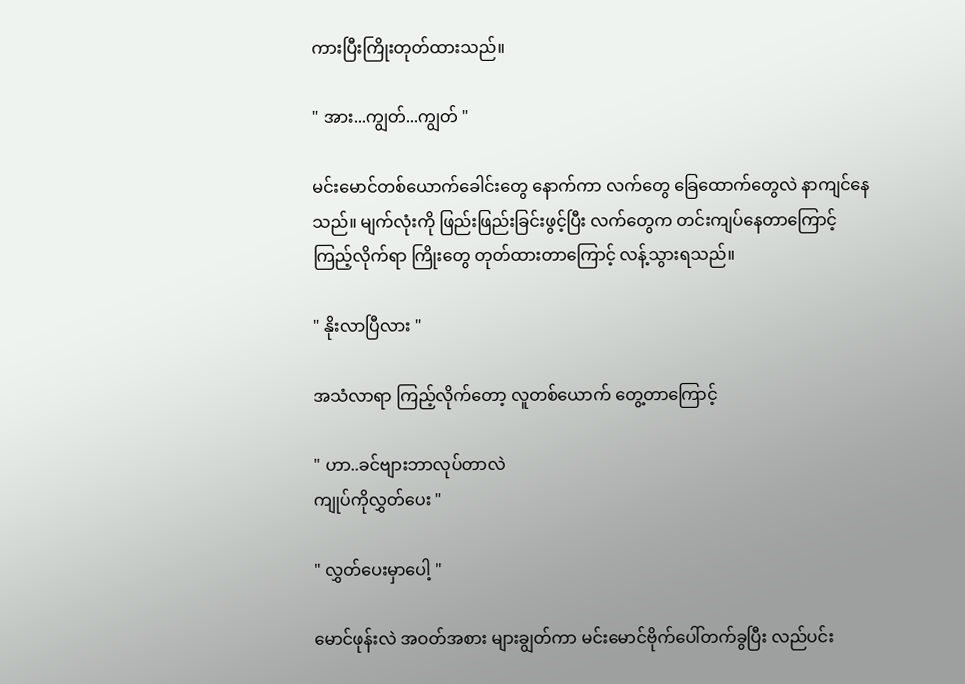ကားပြီးကြိုးတုတ်ထားသည်။

" အား...ကျွတ်...ကျွတ် "

မင်းမောင်တစ်ယောက်ခေါင်းတွေ နောက်ကာ လက်တွေ ခြေထောက်တွေလဲ နာကျင်နေသည်။ မျက်လုံးကို ဖြည်းဖြည်းခြင်းဖွင့်ပြီး လက်တွေက တင်းကျပ်နေတာကြောင့်ကြည့်လိုက်ရာ ကြိုးတွေ တုတ်ထားတာကြောင့် လန့်သွားရသည်။

" နိုးလာပြီလား "

အသံလာရာ ကြည့်လိုက်တော့ လူတစ်ယောက် တွေ့တာကြောင့်

" ဟာ..ခင်ဗျားဘာလုပ်တာလဲ
ကျုပ်ကိုလွှတ်ပေး "

" လွှတ်ပေးမှာပေါ့ "

မောင်ဖုန်းလဲ အဝတ်အစား များချွတ်ကာ မင်းမောင်ဗိုက်ပေါ်တက်ခွပြီး လည်ပင်း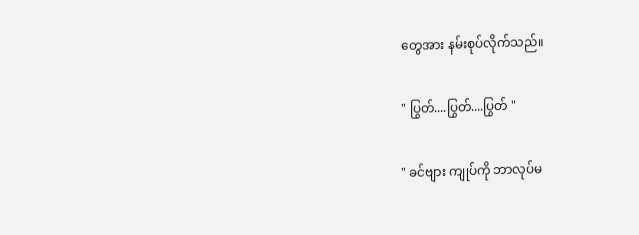တွေအား နမ်းစုပ်လိုက်သည်။

" ပြွတ်....ပြွတ်....ပြွတ် "

" ခင်ဗျား ကျုပ်ကို ဘာလုပ်မ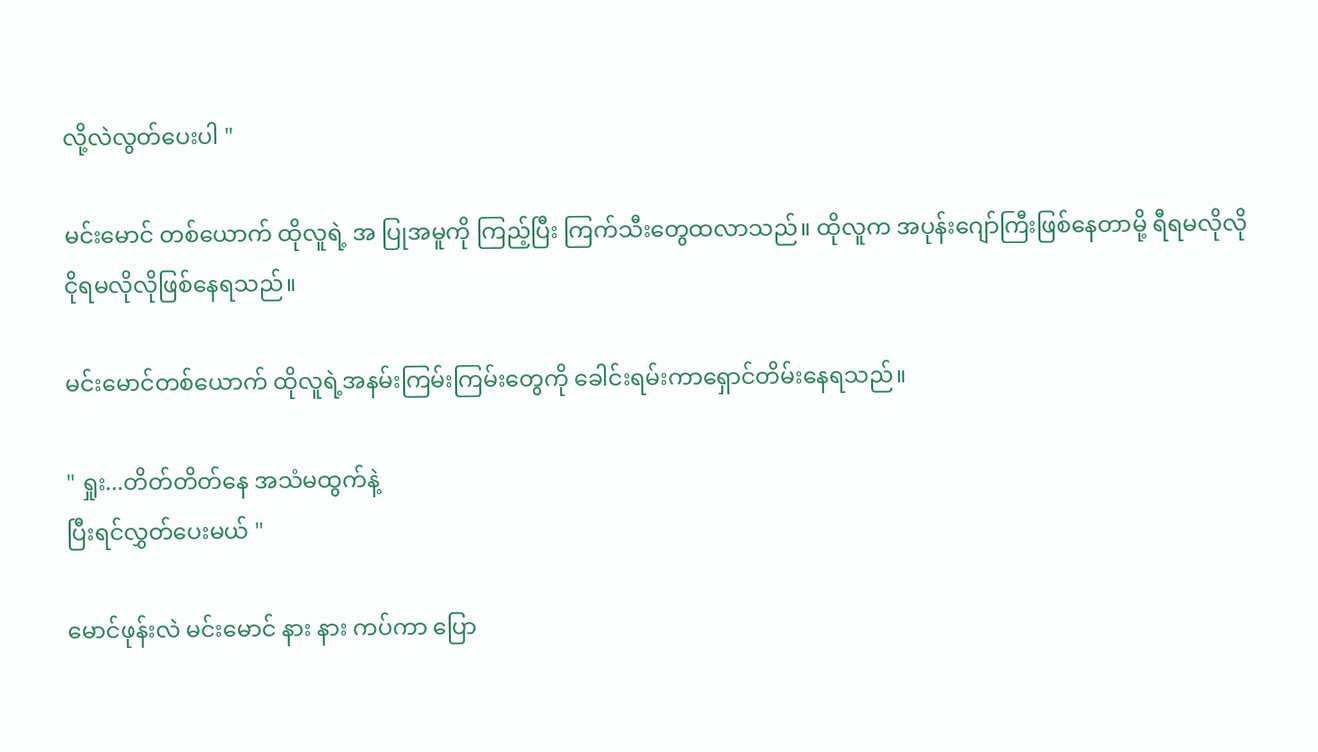လို့လဲလွတ်ပေးပါ "

မင်းမောင် တစ်ယောက် ထိုလူရဲ့ အ ပြုအမူကို ကြည့်ပြီး ကြက်သီးတွေထလာသည်။ ထိုလူက အပုန်းဂျော်ကြီးဖြစ်နေတာမို့ ရီရမလိုလို ငိုရမလိုလိုဖြစ်နေရသည်။

မင်းမောင်တစ်ယောက် ထိုလူရဲ့အနမ်းကြမ်းကြမ်းတွေကို ခေါင်းရမ်းကာရှောင်တိမ်းနေရသည်။

" ရှုး...တိတ်တိတ်နေ အသံမထွက်နဲ့
ပြီးရင်လွှတ်ပေးမယ် "

မောင်ဖုန်းလဲ မင်းမောင် နား နား ကပ်ကာ ပြော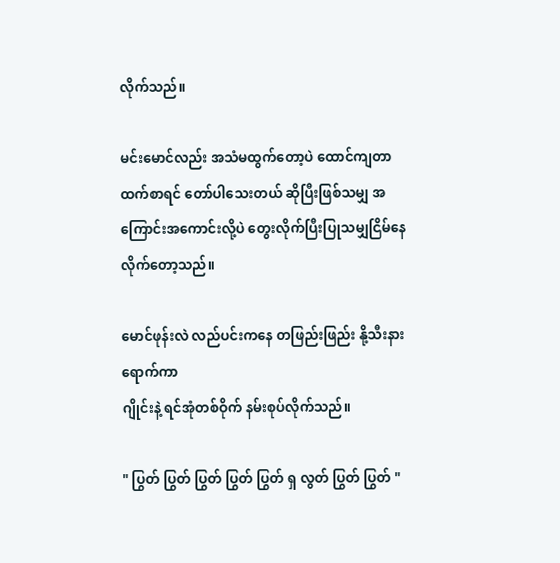လိုက်သည်။

မင်းမောင်လည်း အသံမထွက်တော့ပဲ ထောင်ကျတာထက်စာရင် တော်ပါသေးတယ် ဆိုပြီးဖြစ်သမျှ အ ကြောင်းအကောင်းလို့ပဲ တွေးလိုက်ပြီးပြုသမျှငြိမ်နေလိုက်တော့သည်။

မောင်ဖုန်းလဲ လည်ပင်းကနေ တဖြည်းဖြည်း နို့သီးနားရောက်ကာ
ဂျိုင်းနဲ့ ရင်အုံတစ်ဝိုက် နမ်းစုပ်လိုက်သည်။

" ပြွတ် ပြွတ် ပြွတ် ပြွတ် ပြွတ် ရှ လွတ် ပြွတ် ပြွတ် "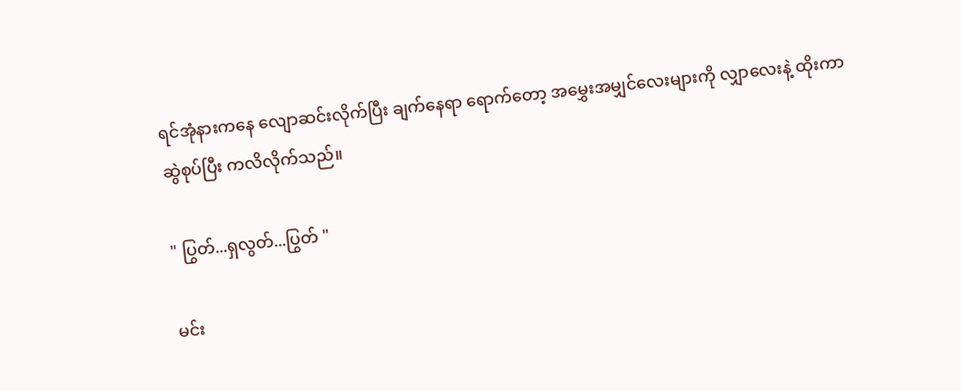ရင်အုံနားကနေ လျောဆင်းလိုက်ပြီး ချက်နေရာ ရောက်တော့ အမွှေးအမျှင်လေးများကို လျှာလေးနဲ့ ထိုးကာ ဆွဲစုပ်ပြီး ကလိလိုက်သည်။

" ပြွတ်...ရှလွတ်...ပြွတ် "

မင်း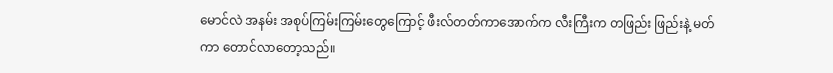မောင်လဲ အနမ်း အစုပ်ကြမ်းကြမ်းတွေကြောင့် ဖီးလ်တတ်ကာအောက်က လီးကြီးက တဖြည်း ဖြည်းနဲ့ မတ်ကာ တောင်လာတော့သည်။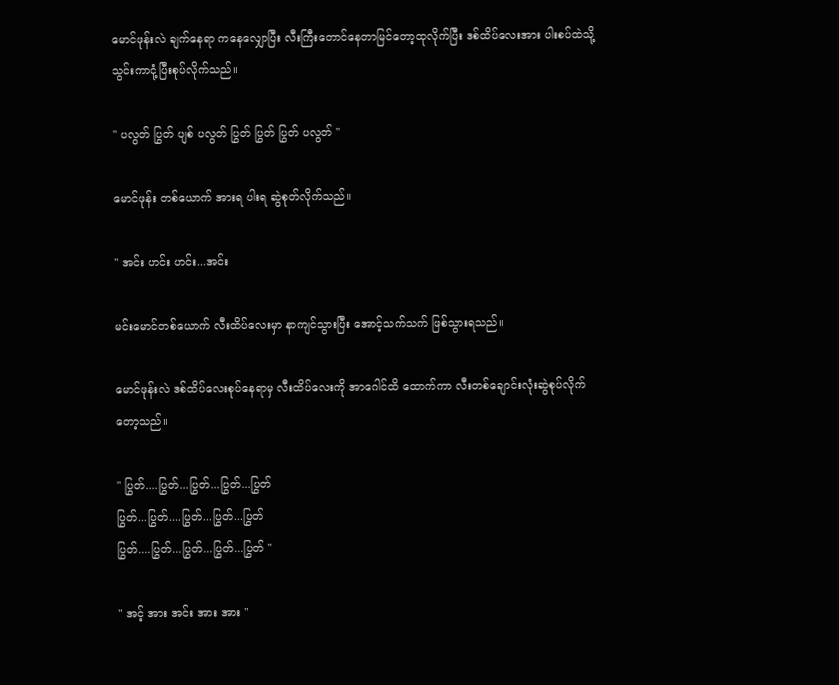မောင်ဖုန်းလဲ ချက်နေရာ ကနေလျှောပြီး လီးကြီးတောင်နေတာမြင်တော့ထုလိုက်ပြီး ဒစ်ထိပ်လေးအား ပါးစပ်ထဲသို့ သွင်းကာငုံ့ပြီးစုပ်လိုက်သည်။

" ပလွတ် ပြွတ် ပျစ် ပလွတ် ပြွတ် ပြွတ် ပြွတ် ပလွတ် "

မောင်ဖုန်း တစ်ယောက် အားရ ပါးရ ဆွဲစုတ်လိုက်သည်။

" အင်း ဟင်း ဟင်း...အင်း

မင်းမောင်တစ်ယောက် လီးထိပ်လေးမှာ နာကျင်သွားပြီး အောင့်သက်သက် ဖြစ်သွားရသည်။

မောင်ဖုန်းလဲ ဒစ်ထိပ်လေးစုပ်နေရာမှ လီးထိပ်လေးကို အာဂေါင်ထိ ထောက်ကာ လီးတစ်ချောင်းလုံးဆွဲစုပ်လိုက်တော့သည်။

" ပြွတ်....ပြွတ်...ပြွတ်...ပြွတ်...ပြွတ်
ပြွတ်...ပြွတ်....ပြွတ်...ပြွတ်...ပြွတ်
ပြွတ်....ပြွတ်...ပြွတ်...ပြွတ်...ပြွတ် "

" အင့် အား အင်း အား အား "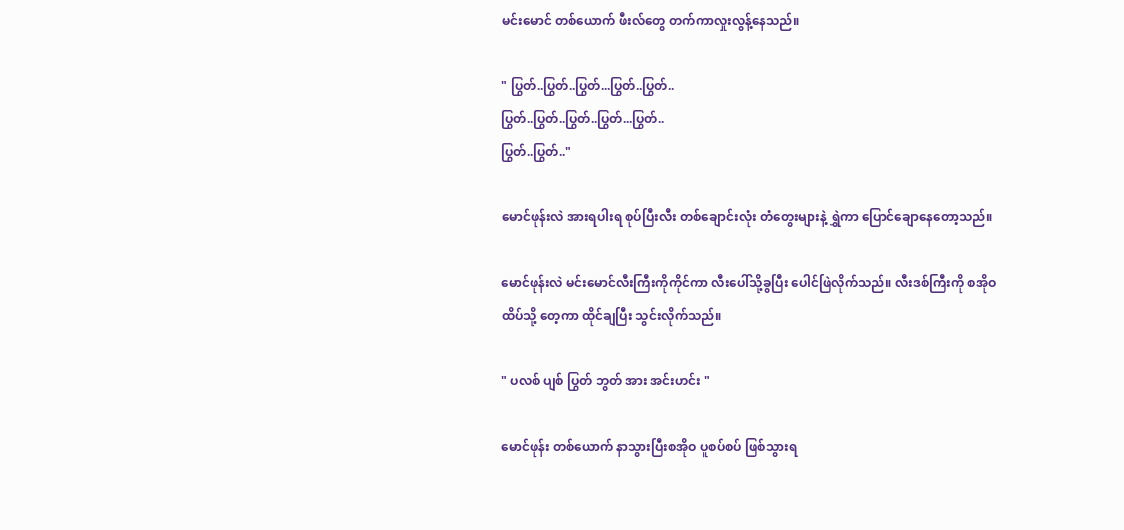မင်းမောင် တစ်ယောက် ဖီးလ်တွေ တက်ကာလှုးလွန့်နေသည်။

" ပြွတ်..ပြွတ်..ပြွတ်...ပြွတ်..ပြွတ်..
ပြွတ်..ပြွတ်..ပြွတ်..ပြွတ်...ပြွတ်..
ပြွတ်..ပြွတ်.."

မောင်ဖုန်းလဲ အားရပါးရ စုပ်ပြီးလီး တစ်ချောင်းလုံး တံတွေးများနဲ့ ရွှဲကာ ပြောင်ချောနေတော့သည်။

မောင်ဖုန်းလဲ မင်းမောင်လီးကြီးကိုကိုင်ကာ လီးပေါ်သို့ခွပြီး ပေါင်ဖြဲလိုက်သည်။ လီးဒစ်ကြီးကို စအိုဝထိပ်သို့ တေ့ကာ ထိုင်ချပြီး သွင်းလိုက်သည်။

" ပလစ် ပျစ် ပြွတ် ဘွတ် အား အင်းဟင်း "

မောင်ဖုန်း တစ်ယောက် နာသွားပြီးစအိုဝ ပူစပ်စပ် ဖြစ်သွားရ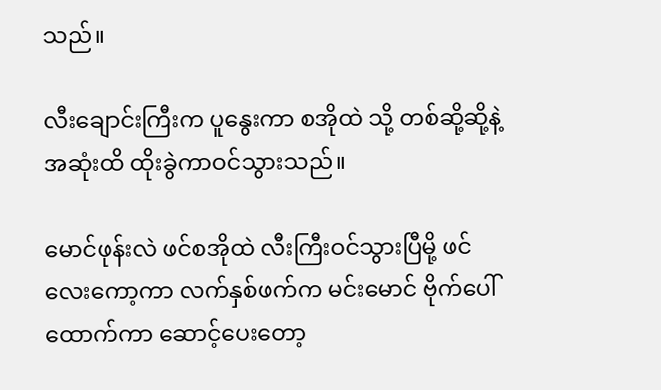သည်။

လီးချောင်းကြီးက ပူနွေးကာ စအိုထဲ သို့ တစ်ဆို့ဆို့နဲ့ အဆုံးထိ ထိုးခွဲကာဝင်သွားသည်။

မောင်ဖုန်းလဲ ဖင်စအိုထဲ လီးကြီးဝင်သွားပြီမို့ ဖင်လေးကော့ကာ လက်နှစ်ဖက်က မင်းမောင် ဗိုက်ပေါ်ထောက်ကာ ဆောင့်ပေးတော့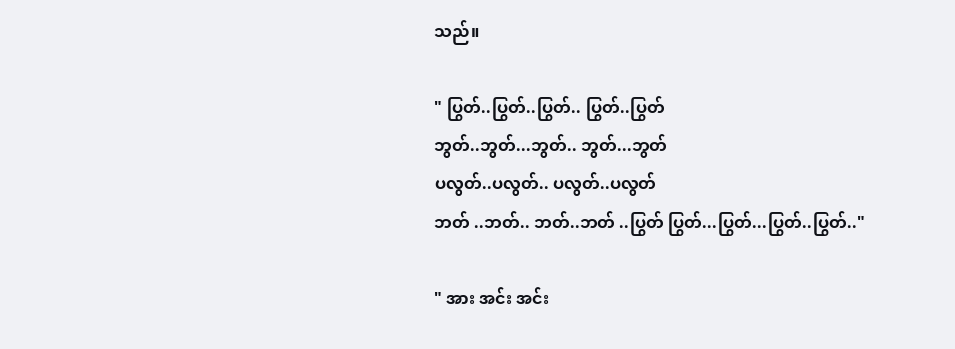သည်။

" ပြွတ်..ပြွတ်..ပြွတ်.. ပြွတ်..ပြွတ်
ဘွတ်..ဘွတ်...ဘွတ်.. ဘွတ်...ဘွတ်
ပလွတ်..ပလွတ်.. ပလွတ်..ပလွတ်
ဘတ် ..ဘတ်.. ဘတ်..ဘတ် ..ပြွတ် ပြွတ်...ပြွတ်...ပြွတ်..ပြွတ်.."

" အား အင်း အင်း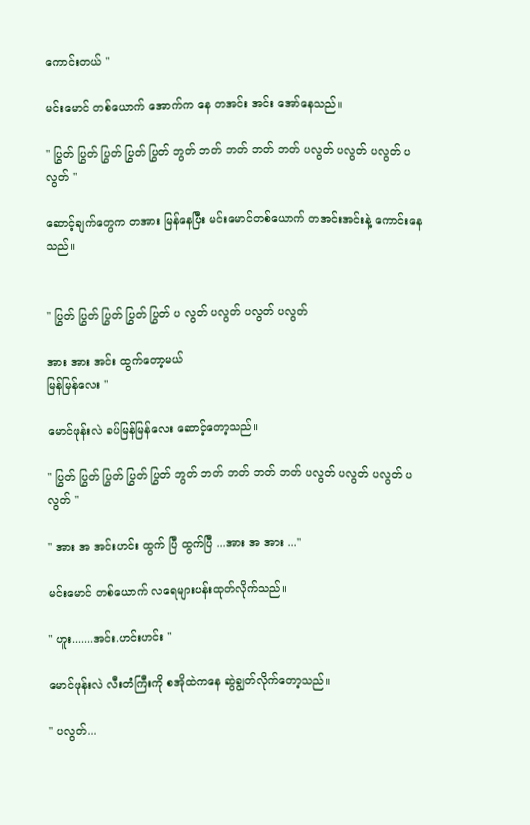ကောင်းတယ် "

မင်းမောင် တစ်ယောက် အောက်က နေ တအင်း အင်း အော်နေသည်။

" ပြွတ် ပြွတ် ပြွတ် ပြွတ် ပြွတ် ဘွတ် ဘတ် ဘတ် ဘတ် ဘတ် ပလွတ် ပလွတ် ပလွတ် ပလွတ် "

ဆောင့်ချက်တွေက တအား မြန်နေပြီး မင်းမောင်တစ်ယောက် တအင်းအင်းနဲ့ ကောင်းနေသည်။


" ပြွတ် ပြွတ် ပြွတ် ပြွတ် ပြွတ် ပ လွတ် ပလွတ် ပလွတ် ပလွတ်

အား အား အင်း ထွက်တော့မယ်
မြန်မြန်လေး "

မောင်ဖုန်းလဲ ခပ်မြန်မြန်လေး ဆောင့်တော့သည်။

" ပြွတ် ပြွတ် ပြွတ် ပြွတ် ပြွတ် ဘွတ် ဘတ် ဘတ် ဘတ် ဘတ် ပလွတ် ပလွတ် ပလွတ် ပလွတ် "

" အား အ အင်းဟင်း ထွက် ပြီ ထွက်ပြီ ...အား အ အား ..."

မင်းမောင် တစ်ယောက် လရေများပန်းထုတ်လိုက်သည်။

" ဟူး.......အင်း.ဟင်းဟင်း "

မောင်ဖုန်းလဲ လီးတံကြီးကို စအိုထဲကနေ ဆွဲချွတ်လိုက်တော့သည်။

" ပလွတ်...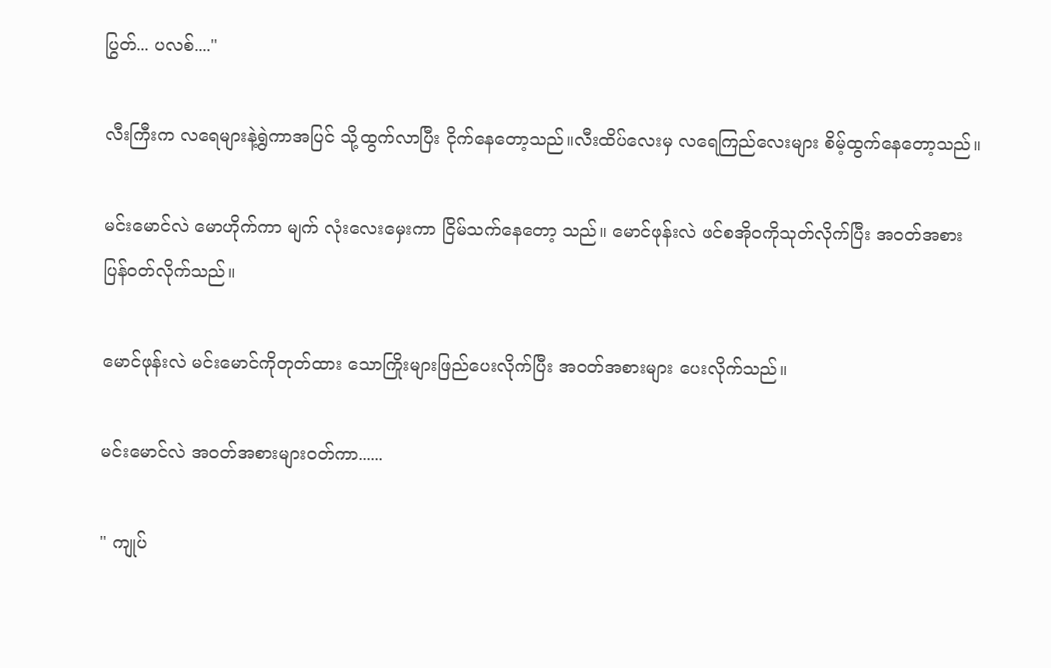ပြွတ်... ပလစ်...."

လီးကြီးက လရေများနဲ့ရွဲကာအပြင် သို့ထွက်လာပြီး ငိုက်နေတော့သည်။လီးထိပ်လေးမှ လရေကြည်လေးများ စိမ့်ထွက်နေတော့သည်။

မင်းမောင်လဲ မောဟိုက်ကာ မျက် လုံးလေးမှေးကာ ငြိမ်သက်နေတော့ သည်။ မောင်ဖုန်းလဲ ဖင်စအိုဝကိုသုတ်လိုက်ပြီး အဝတ်အစားပြန်ဝတ်လိုက်သည်။

မောင်ဖုန်းလဲ မင်းမောင်ကိုတုတ်ထား သောကြိုးများဖြည်ပေးလိုက်ပြီး အဝတ်အစားများ ပေးလိုက်သည်။

မင်းမောင်လဲ အဝတ်အစားများဝတ်ကာ......

" ကျုပ်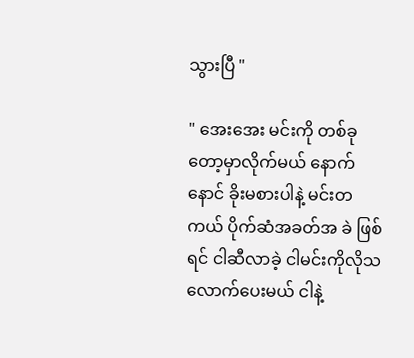သွားပြီ "

" အေးအေး မင်းကို တစ်ခုတော့မှာလိုက်မယ် နောက်နောင် ခိုးမစားပါနဲ့ မင်းတကယ် ပိုက်ဆံအခတ်အ ခဲ ဖြစ်ရင် ငါဆီလာခဲ့ ငါမင်းကိုလိုသလောက်ပေးမယ် ငါနဲ့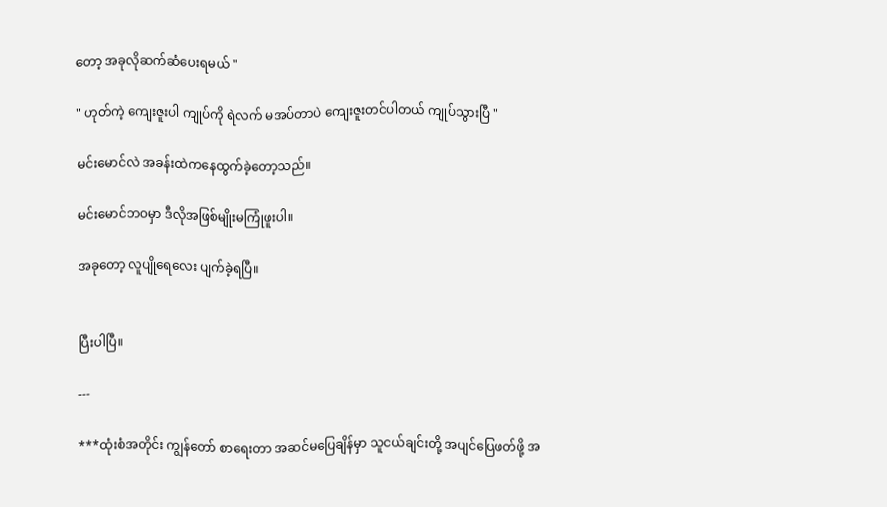တော့ အခုလိုဆက်ဆံပေးရမယ် "

" ဟုတ်ကဲ့ ကျေးဇူးပါ ကျုပ်ကို ရဲလက် မအပ်တာပဲ ကျေးဇူးတင်ပါတယ် ကျုပ်သွားပြီ "

မင်းမောင်လဲ အခန်းထဲကနေထွက်ခဲ့တော့သည်။

မင်းမောင်ဘဝမှာ ဒီလိုအဖြစ်မျိုးမကြုံဖူးပါ။

အခုတော့ လူပျိုရေလေး ပျက်ခဲ့ရပြီ။


ပြီးပါပြီ။

---

***ထုံးစံအတိုင်း ကျွန်တော် စာရေးတာ အဆင်မပြေချိန်မှာ သူငယ်ချင်းတို့ အပျင်ပြေဖတ်ဖို့ အ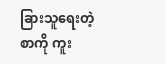ခြားသူရေးတဲ့ စာကို ကူး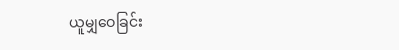ယူမျှဝေခြင်း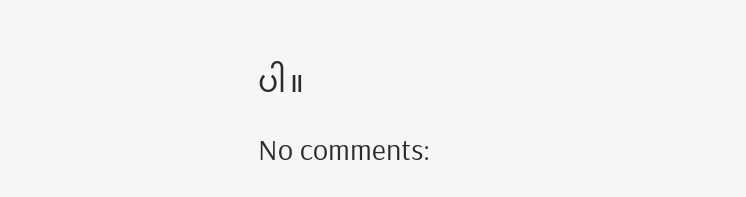ပါ။

No comments: